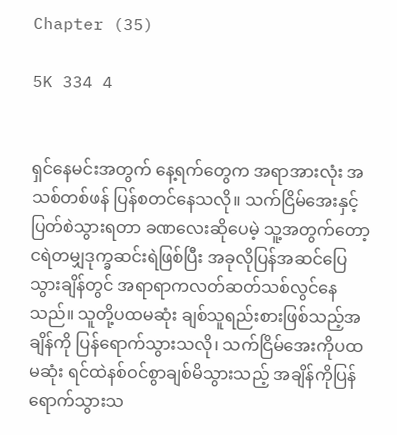Chapter (35)

5K 334 4


ရှင်နေမင်းအတွက် နေ့ရက်တွေက အရာအားလုံး အသစ်တစ်ဖန် ပြန်စတင်နေသလို။ သက်ငြိမ်အေးနှင့် ပြတ်စဲသွားရတာ ခဏလေးဆိုပေမဲ့ သူ့အတွက်တော့ ငရဲတမျှဒုက္ခဆင်းရဲဖြစ်ပြီး အခုလိုပြန်အဆင်ပြေသွားချိန်တွင် အရာရာကလတ်ဆတ်သစ်လွင်နေသည်။ သူတို့ပထမဆုံး ချစ်သူရည်းစားဖြစ်သည့်အချိန်ကို ပြန်ရောက်သွားသလို၊ သက်ငြိမ်အေးကိုပထမဆုံး ရင်ထဲနစ်ဝင်စွာချစ်မိသွားသည့် အချိန်ကိုပြန်ရောက်သွားသ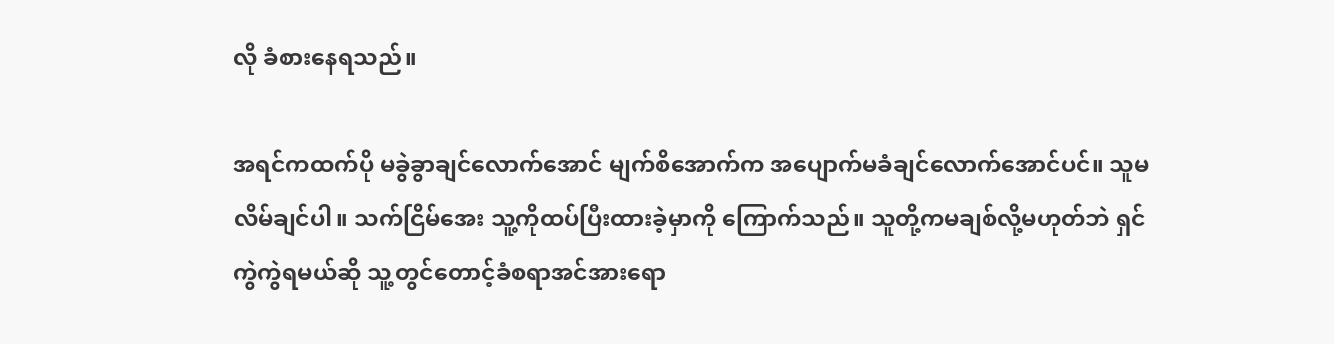လို ခံစားနေရသည်။

အရင်ကထက်ပို မခွဲခွာချင်လောက်အောင် မျက်စိအောက်က အပျောက်မခံချင်လောက်အောင်ပင်။ သူမလိမ်ချင်ပါ။ သက်ငြိမ်အေး သူ့ကိုထပ်ပြီးထားခဲ့မှာကို ကြောက်သည်။ သူတို့ကမချစ်လို့မဟုတ်ဘဲ ရှင်ကွဲကွဲရမယ်ဆို သူ့တွင်တောင့်ခံစရာအင်အားရော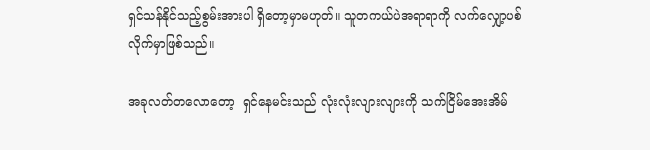ရှင်သန်နိုင်သည့်စွမ်းအားပါ ရှိတော့မှာမဟုတ်။ သူတကယ်ပဲအရာရာကို လက်လျှော့ပစ်လိုက်မှာဖြစ်သည်။

အခု‌လတ်တလောတော့  ရှင်နေမင်းသည် လုံးလုံးလျားလျားကို သက်ငြိမ်အေးအိမ်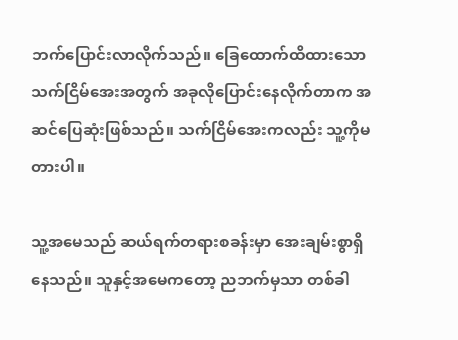ဘက်ပြောင်းလာလိုက်သည်။ ခြေထောက်ထိထားသောသက်ငြိမ်အေးအတွက် အခုလိုပြောင်းနေလိုက်တာက အဆင်ပြေဆုံးဖြစ်သည်။ သက်ငြိမ်အေးကလည်း သူ့ကိုမတားပါ။

သူ့အမေသည် ဆယ်ရက်တရားစခန်းမှာ အေးချမ်းစွာရှိနေသည်။ သူနှင့်အမေကတော့ ညဘက်မှသာ တစ်ခါ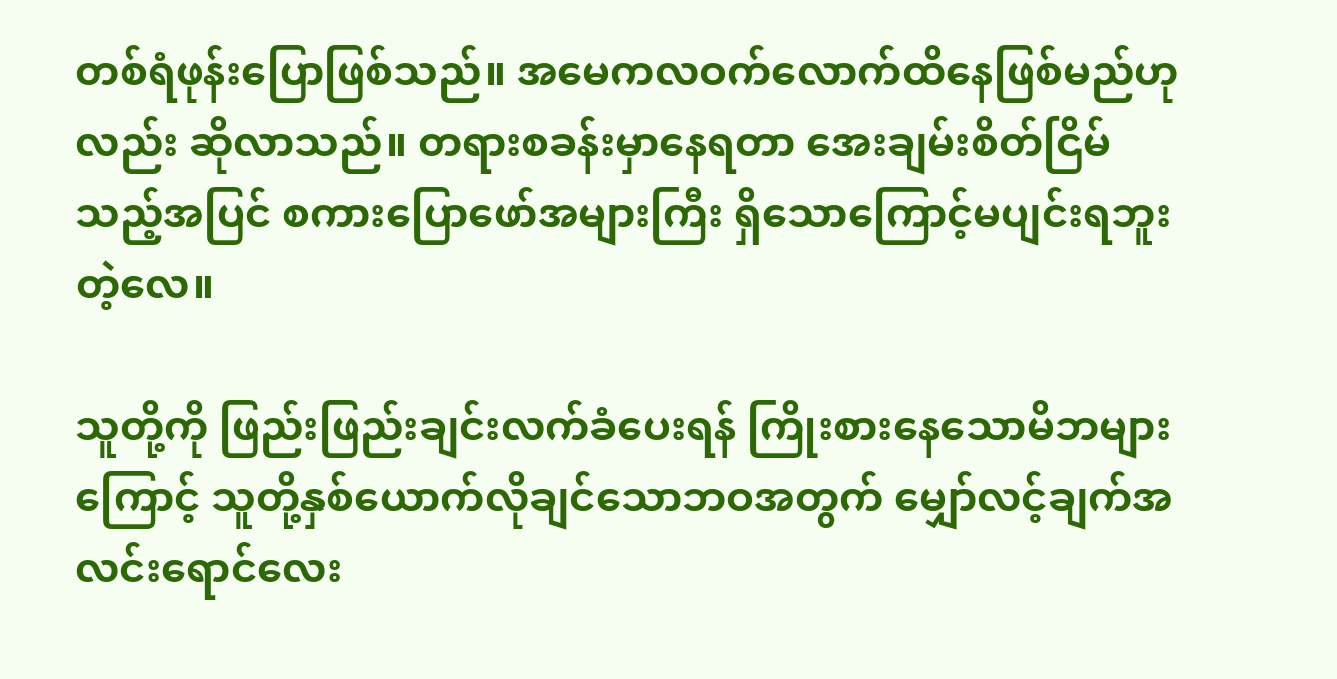တစ်ရံဖုန်းပြောဖြစ်သည်။ အမေကလဝက်လောက်ထိနေဖြစ်မည်ဟုလည်း ဆိုလာသည်။ တရားစခန်းမှာနေရတာ အေးချမ်းစိတ်ငြိမ်သည့်အပြင် စကားပြောဖော်အများကြီး ရှိသောကြောင့်မပျင်းရဘူးတဲ့လေ။

သူတို့ကို ဖြည်းဖြည်းချင်းလက်ခံပေးရန် ကြိုးစားနေသောမိဘများကြောင့် သူတို့နှစ်ယောက်လိုချင်သောဘဝအတွက် မျှော်လင့်ချက်အလင်းရောင်လေး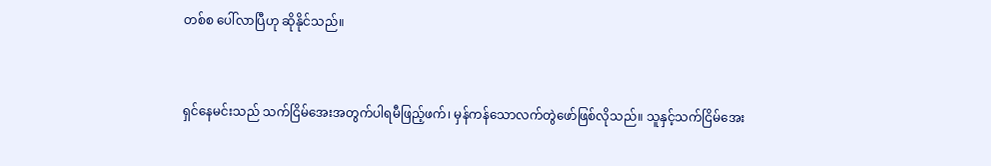တစ်စ ပေါ်လာပြီဟု ဆိုနိုင်သည်။


ရှင်နေမင်းသည် သက်ငြိမ်အေးအတွက်ပါရမီဖြည့်ဖက်၊ မှန်ကန်သောလက်တွဲဖော်ဖြစ်လိုသည်။ သူနှင့်သက်ငြိမ်အေး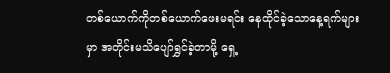တစ်ယောက်ကိုတစ်ယောက်ဖေးမရင်း နေထိုင်ခဲ့သောနေ့ရက်များမှာ အတိုင်းမသိပျော်ရွှင်ခဲ့တာမို့ ရှေ့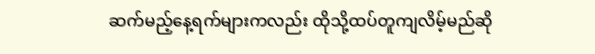ဆက်မည့်နေ့ရက်များကလည်း ထိုသို့ထပ်တူကျလိမ့်မည်ဆို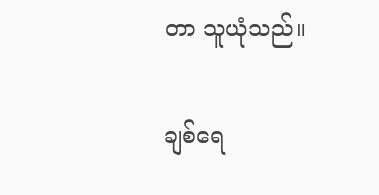တာ သူယုံသည်။

ချစ်ရေ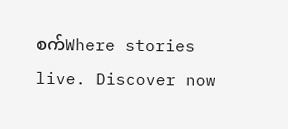စက်Where stories live. Discover now